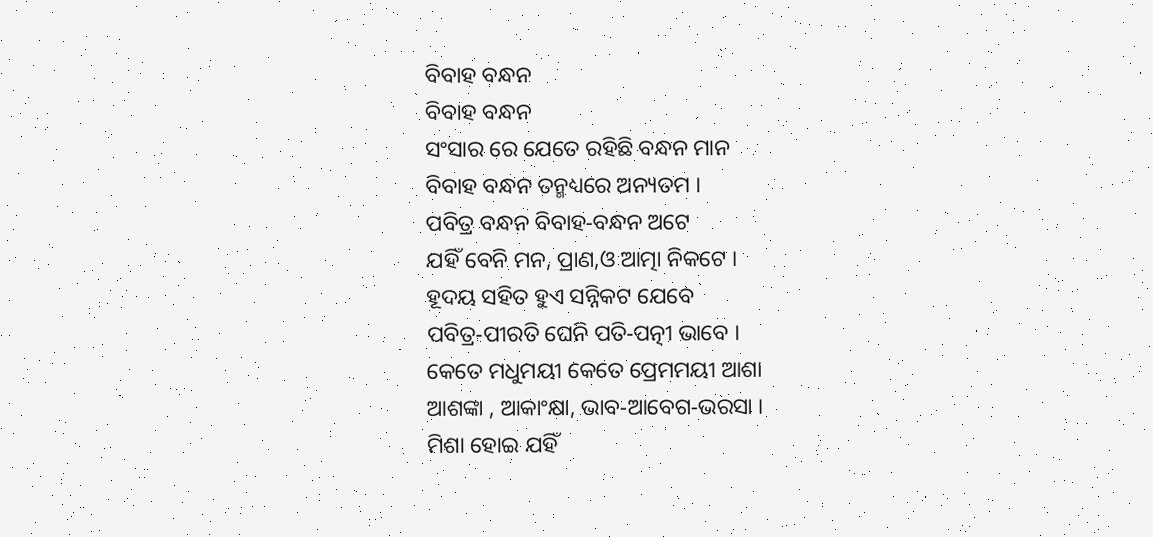ବିବାହ ବନ୍ଧନ
ବିବାହ ବନ୍ଧନ
ସଂସାର ରେ ଯେତେ ରହିଛି ବନ୍ଧନ ମାନ
ବିବାହ ବନ୍ଧନ ତନ୍ମଧ୍ୟରେ ଅନ୍ୟତମ ।
ପବିତ୍ର ବନ୍ଧନ ବିବାହ‐ବନ୍ଧନ ଅଟେ
ଯହିଁ ବେନି ମନ, ପ୍ରାଣ,ଓ ଆତ୍ମା ନିକଟେ ।
ହୂଦୟ ସହିତ ହୁଏ ସନ୍ନିକଟ ଯେବେ
ପବିତ୍ର‐ପୀରତି ଘେନି ପତି‐ପତ୍ନୀ ଭାବେ ।
କେତେ ମଧୁମୟୀ କେତେ ପ୍ରେମମୟୀ ଆଶା
ଆଶଙ୍କା , ଆକାଂକ୍ଷା, ଭାବ‐ଆବେଗ‐ଭରସା ।
ମିଶା ହୋଇ ଯହିଁ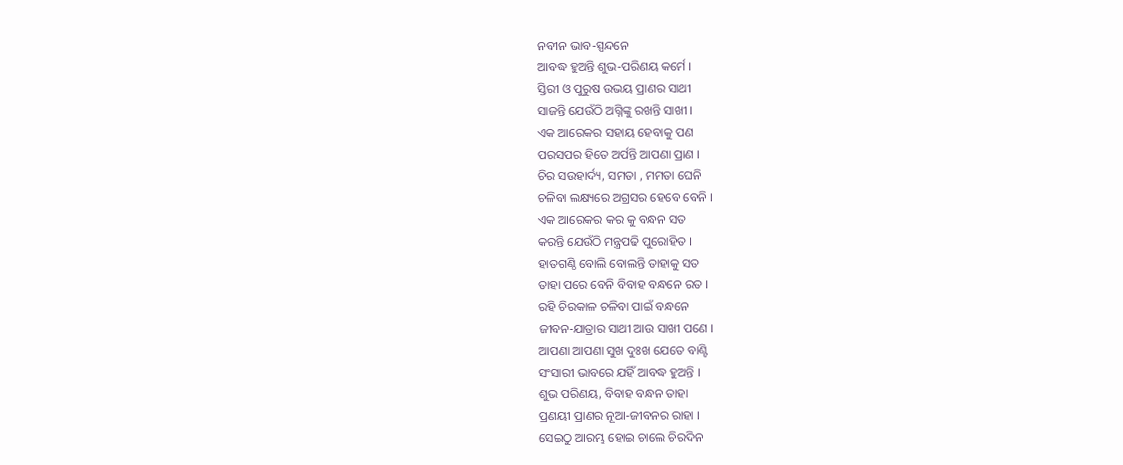ନବୀନ ଭାବ‐ସ୍ପନ୍ଦନେ
ଆବଦ୍ଧ ହୁଅନ୍ତି ଶୁଭ‐ପରିଣୟ କର୍ମେ ।
ସ୍ତିରୀ ଓ ପୁରୁଷ ଉଭୟ ପ୍ରାଣର ସାଥୀ
ସାଜନ୍ତି ଯେଉଁଠି ଅଗ୍ନିଙ୍କୁ ରଖନ୍ତି ସାଖୀ ।
ଏକ ଆରେକର ସହାୟ ହେବାକୁ ପଣ
ପରସପର ହିତେ ଅର୍ପନ୍ତି ଆପଣା ପ୍ରାଣ ।
ଚିର ସଉହାର୍ଦ୍ୟ, ସମତା , ମମତା ଘେନି
ଚଳିବା ଲକ୍ଷ୍ୟରେ ଅଗ୍ରସର ହେବେ ବେନି ।
ଏକ ଆରେକର କର କୁ ବନ୍ଧନ ସତ
କରନ୍ତି ଯେଉଁଠି ମନ୍ତ୍ରପଢି ପୁରୋହିତ ।
ହାତଗଣ୍ଠି ବୋଲି ବୋଲନ୍ତି ତାହାକୁ ସତ
ତାହା ପରେ ବେନି ବିବାହ ବନ୍ଧନେ ରତ ।
ରହି ଚିରକାଳ ଚଳିବା ପାଇଁ ବନ୍ଧନେ
ଜୀବନ‐ଯାତ୍ରାର ସାଥୀ ଆଉ ସାଖୀ ପଣେ ।
ଆପଣା ଆପଣା ସୁଖ ଦୁଃଖ ଯେତେ ବାଣ୍ଟି
ସଂସାରୀ ଭାବରେ ଯହିଁ ଆବଦ୍ଧ ହୁଅନ୍ତି ।
ଶୁଭ ପରିଣୟ, ବିବାହ ବନ୍ଧନ ତାହା
ପ୍ରଣୟୀ ପ୍ରାଣର ନୂଆ‐ଜୀବନର ରାହା ।
ସେଇଠୁ ଆରମ୍ଭ ହୋଇ ଚାଲେ ଚିରଦିନ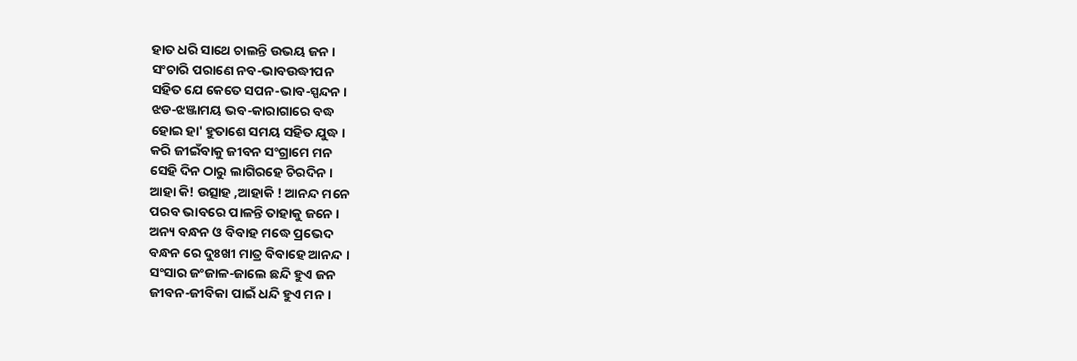ହାତ ଧରି ସାଥେ ଚାଲନ୍ତି ଉଭୟ ଜନ ।
ସଂଚାରି ପରାଣେ ନବ‐ଭାବଉଦ୍ଧୀପନ
ସହିତ ଯେ କେତେ ସପନ‐ଭାବ‐ସ୍ପନ୍ଦନ ।
ଝଡ‐ଝଞ୍ଜାମୟ ଭବ‐କାରାଗାରେ ବଦ୍ଧ
ହୋଇ ହା' ହୁତାଶେ ସମୟ ସହିତ ଯୁଦ୍ଧ ।
କରି ଜୀଇଁବାକୁ ଜୀବନ ସଂଗ୍ରାମେ ମନ
ସେହି ଦିନ ଠାରୁ ଲାଗିରହେ ଚିରଦିନ ।
ଆହା କି! ଉତ୍ସାହ ,ଆହାକି ! ଆନନ୍ଦ ମନେ
ପରବ ଭାବରେ ପାଳନ୍ତି ତାହାକୁ ଜନେ ।
ଅନ୍ୟ ବନ୍ଧନ ଓ ବିବାହ ମଦ୍ଧେ ପ୍ରଭେଦ
ବନ୍ଧନ ରେ ଦୁଃଖୀ ମାତ୍ର ବିବାହେ ଆନନ୍ଦ ।
ସଂସାର ଜଂଜାଳ‐ଜାଲେ ଛନ୍ଦି ହୁଏ ଜନ
ଜୀବନ‐ଜୀବିକା ପାଇଁ ଧନ୍ଦି ହୁଏ ମନ ।